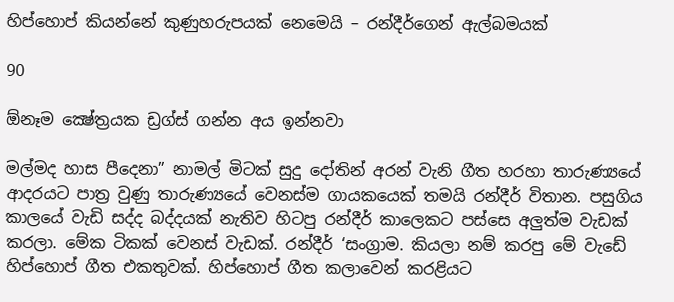හිප්හොප් කියන්නේ කුණුහරුපයක් නෙමෙයි – රන්දීර්ගෙන් ඇල්බමයක්

90

ඕනෑම ක්‍ෂේත්‍රයක ඩ්‍රග්ස් ගන්න අය ඉන්නවා

මල්මද හාස පීදෙනා” නාමල් මිටක් සුදු දෝතින් අරන් වැනි ගීත හරහා තාරුණ්‍යයේ ආදරයට පාත්‍ර වුණු තාරුණ්‍යයේ වෙනස්ම ගායකයෙක් තමයි රන්දීර් විතාන. පසුගිය කාලයේ වැඩි සද්ද බද්දයක් නැතිව හිටපු රන්දීර් කාලෙකට පස්සෙ අලුත්ම වැඩක් කරලා. මේක ටිකක් වෙනස් වැඩක්. රන්දීර් ‘සංග්‍රාම. කියලා නම් කරපු මේ වැඩේ හිප්හොප් ගීත එකතුවක්. හිප්හොප් ගීත කලාවෙන් කරළියට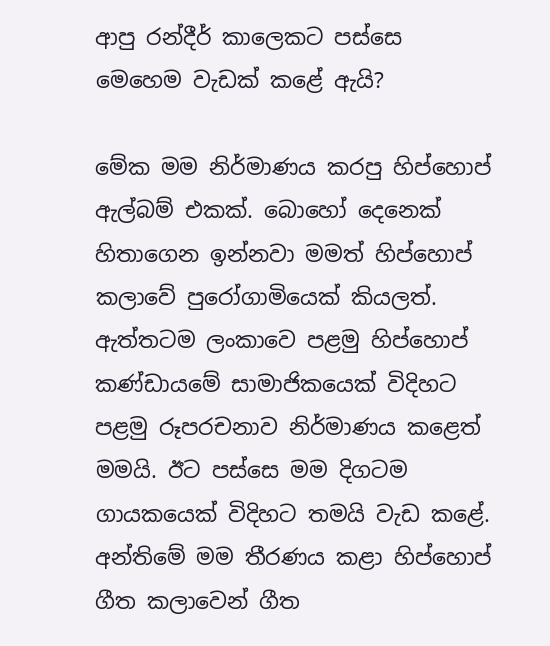ආපු රන්දීර් කාලෙකට පස්සෙ මෙහෙම වැඩක් කළේ ඇයි?

මේක මම නිර්මාණය කරපු හිප්හොප් ඇල්බම් එකක්. බොහෝ දෙනෙක් හිතාගෙන ඉන්නවා මමත් හිප්හොප් කලාවේ පුරෝගාමියෙක් කියලත්. ඇත්තටම ලංකාවෙ පළමු හිප්හොප් කණ්ඩායමේ සාමාජිකයෙක් විදිහට පළමු රූපරචනාව නිර්මාණය කළෙත් මමයි. ඊට පස්සෙ මම දිගටම ගායකයෙක් විදිහට තමයි වැඩ කළේ. අන්තිමේ මම තීරණය කළා හිප්හොප් ගීත කලාවෙන් ගීත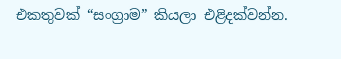එකතුවක් “සංග්‍රාම” කියලා එළිදක්වන්න.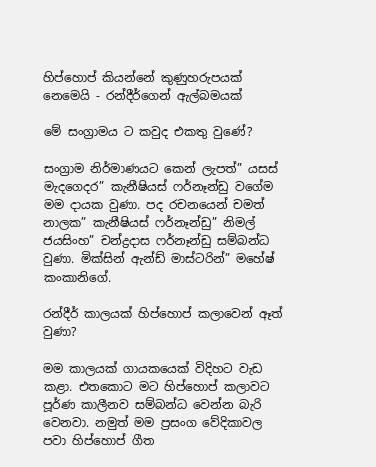හිප්හොප් කියන්නේ කුණුහරුපයක් නෙමෙයි - රන්දීර්ගෙන් ඇල්බමයක්

මේ සංග්‍රාමය ට කවුද එකතු වුණේ?

සංග්‍රාම නිර්මාණයට කෙන් ලැපත්” යසස් මැදගෙදර” කැනීෂියස් ෆර්නෑන්ඩු වගේම මම දායක වුණා. පද රචනයෙන් චමත් නාලක” කැනීෂියස් ෆර්නෑන්ඩු” නිමල් ජයසිංහ” චන්ද්‍රදාස ෆර්නෑන්ඩු සම්බන්ධ වුණා. මික්සින් ඇන්ඩ් මාස්ටරින්” මහේෂ් කංකානිගේ.

රන්දීර් කාලයක් හිප්හොප් කලාවෙන් ඈත් වුණා?

මම කාලයක් ගායකයෙක් විදිහට වැඩ කළා. එතකොට මට හිප්හොප් කලාවට පූර්ණ කාලීනව සම්බන්ධ වෙන්න බැරි වෙනවා. නමුත් මම ප්‍රසංග වේදිකාවල පවා හිප්හොප් ගීත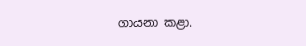ගායනා කළා.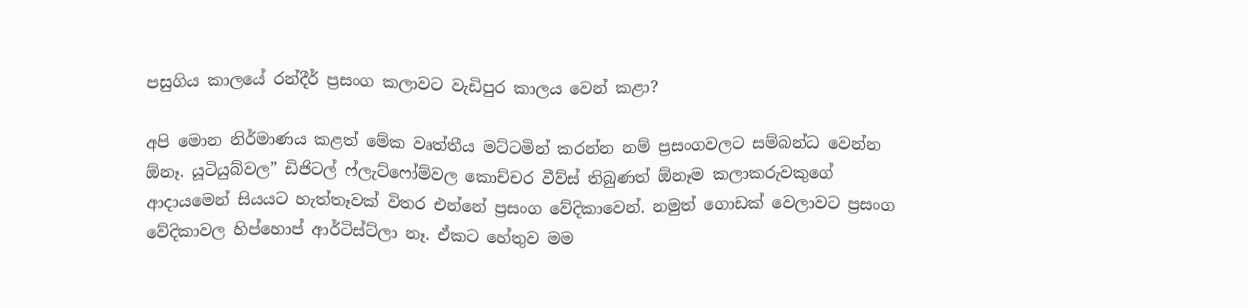පසුගිය කාලයේ රන්දීර් ප්‍රසංග කලාවට වැඩිපුර කාලය වෙන් කළා?

අපි මොන නිර්මාණය කළත් මේක වෘත්තීය මට්ටමින් කරන්න නම් ප්‍රසංගවලට සම්බන්ධ වෙන්න ඕනෑ. යූටියුබ්වල” ඩිජිටල් ෆ්ලැට්ෆෝම්වල කොච්චර වීව්ස් තිබුණත් ඕනෑම කලාකරුවකුගේ ආදායමෙන් සියයට හැත්තෑවක් විතර එන්නේ ප්‍රසංග වේදිකාවෙන්. නමුත් ගොඩක් වෙලාවට ප්‍රසංග වේදිකාවල හිප්හොප් ආර්ටිස්ට්ලා නෑ. ඒකට හේතුව මම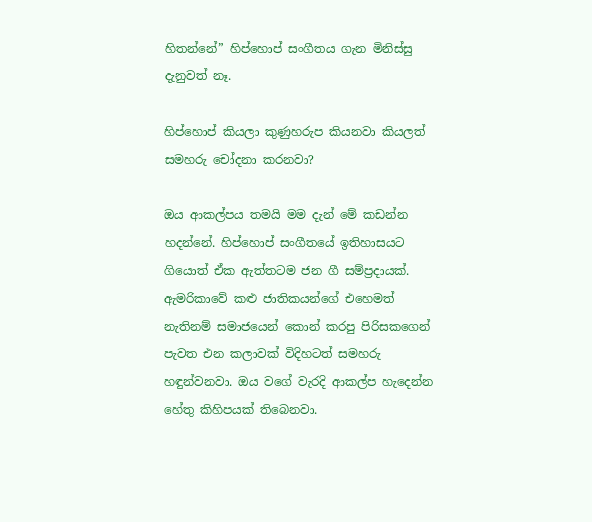හිතන්නේ” හිප්හොප් සංගීතය ගැන මිනිස්සු දැනුවත් නෑ.

හිප්හොප් කියලා කුණුහරුප කියනවා කියලත් සමහරු චෝදනා කරනවා?

ඔය ආකල්පය තමයි මම දැන් මේ කඩන්න හදන්නේ. හිප්හොප් සංගීතයේ ඉතිහාසයට ගියොත් ඒක ඇත්තටම ජන ගී සම්ප්‍රදායක්. ඇමරිකාවේ කළු ජාතිකයන්ගේ එහෙමත් නැතිනම් සමාජයෙන් කොන් කරපු පිරිසකගෙන් පැවත එන කලාවක් විදිහටත් සමහරු හඳුන්වනවා. ඔය වගේ වැරදි ආකල්ප හැදෙන්න හේතු කිහිපයක් තිබෙනවා.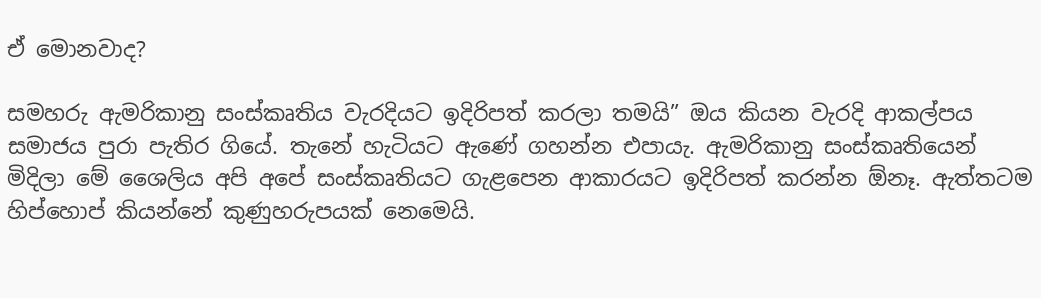ඒ මොනවාද?

සමහරු ඇමරිකානු සංස්කෘතිය වැරදියට ඉදිරිපත් කරලා තමයි” ඔය කියන වැරදි ආකල්පය සමාජය පුරා පැතිර ගියේ. තැනේ හැටියට ඇණේ ගහන්න එපායැ. ඇමරිකානු සංස්කෘතියෙන් මිදිලා මේ ශෛලිය අපි අපේ සංස්කෘතියට ගැළපෙන ආකාරයට ඉදිරිපත් කරන්න ඕනෑ. ඇත්තටම හිප්හොප් කියන්නේ කුණුහරුපයක් නෙමෙයි.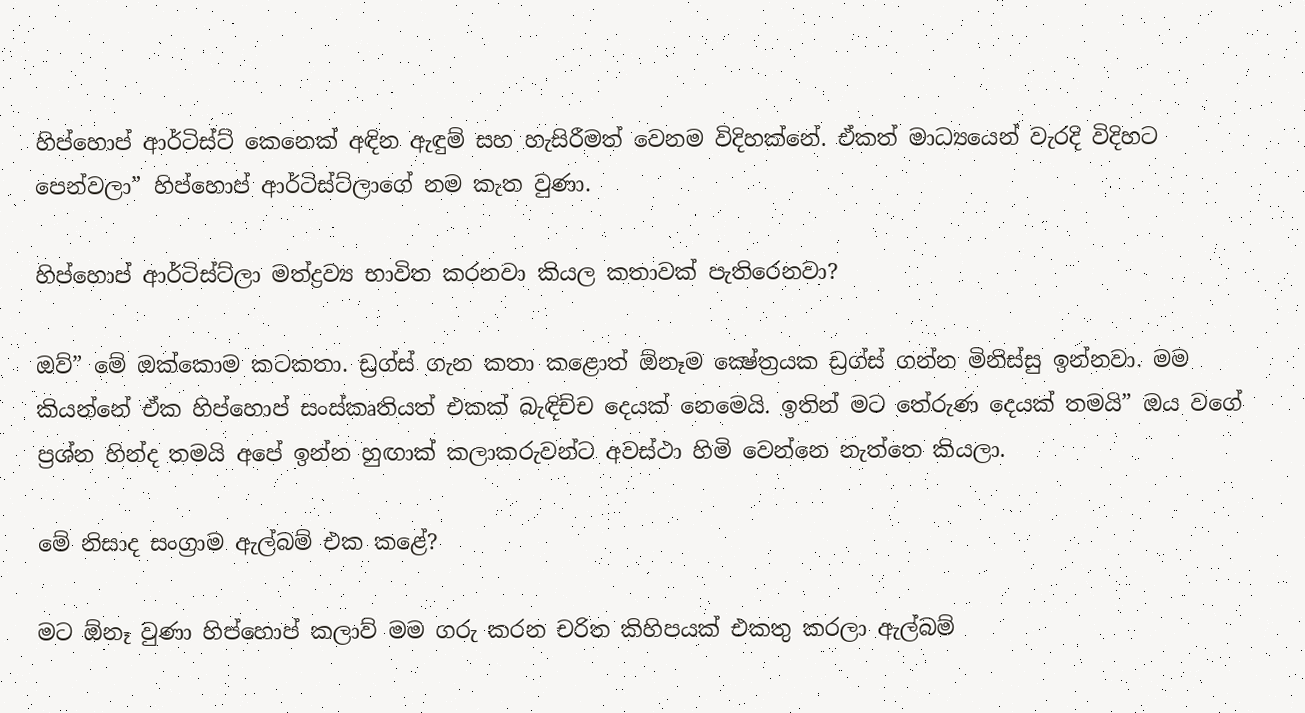හිප්හොප් ආර්ටිස්ට් කෙනෙක් අඳින ඇඳුම් සහ හැසිරීමත් වෙනම විදිහක්නේ. ඒකත් මාධ්‍යයෙන් වැරදි විදිහට පෙන්වලා” හිප්හොප් ආර්ටිස්ට්ලාගේ නම කැත වුණා.

හිප්හොප් ආර්ටිස්ට්ලා මත්ද්‍රව්‍ය භාවිත කරනවා කියල කතාවක් පැතිරෙනවා?

ඔව්” මේ ඔක්කොම කටකතා. ඩ්‍රග්ස් ගැන කතා කළොත් ඕනෑම ක්‍ෂේත්‍රයක ඩ්‍රග්ස් ගන්න මිනිස්සු ඉන්නවා. මම කියන්නේ ඒක හිප්හොප් සංස්කෘතියත් එකක් බැඳිච්ච දෙයක් නෙමෙයි. ඉතින් මට තේරුණ දෙයක් තමයි” ඔය වගේ ප්‍රශ්න හින්ද තමයි අපේ ඉන්න හුඟාක් කලාකරුවන්ට අවස්ථා හිමි වෙන්නෙ නැත්තෙ කියලා.

මේ නිසාද සංග්‍රාම ඇල්බම් එක කළේ?

මට ඕනෑ වුණා හිප්හොප් කලාව් මම ගරු කරන චරිත කිහිපයක් එකතු කරලා ඇල්බම්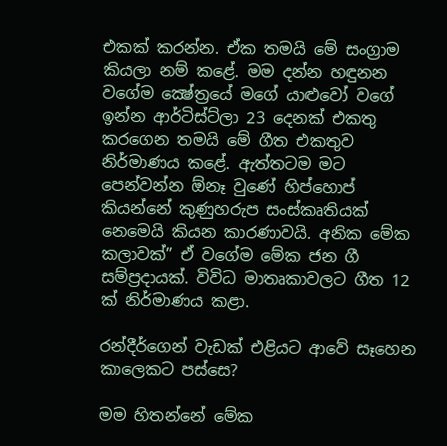එකක් කරන්න. ඒක තමයි මේ සංග්‍රාම කියලා නම් කළේ. මම දන්න හඳුනන වගේම ක්‍ෂේත්‍රයේ මගේ යාළුවෝ වගේ ඉන්න ආර්ටිස්ට්ලා 23 දෙනක් එකතු කරගෙන තමයි මේ ගීත එකතුව නිර්මාණය කළේ. ඇත්තටම මට පෙන්වන්න ඕනෑ වුණේ හිප්හොප් කියන්නේ කුණුහරුප සංස්කෘතියක් නෙමෙයි කියන කාරණාවයි. අනික මේක කලාවක්” ඒ වගේම මේක ජන ගී සම්ප්‍රදායක්. විවිධ මාතෘකාවලට ගීත 12 ක් නිර්මාණය කළා.

රන්දීර්ගෙන් වැඩක් එළියට ආවේ සෑහෙන කාලෙකට පස්සෙ?

මම හිතන්නේ මේක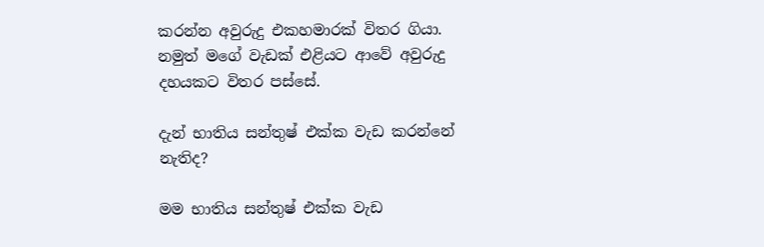කරන්න අවුරුදු එකහමාරක් විතර ගියා. නමුත් මගේ වැඩක් එළියට ආවේ අවුරුදු දහයකට විතර පස්සේ.

දැන් භාතිය සන්තුෂ් එක්ක වැඩ කරන්නේ නැතිද?

මම භාතිය සන්තුෂ් එක්ක වැඩ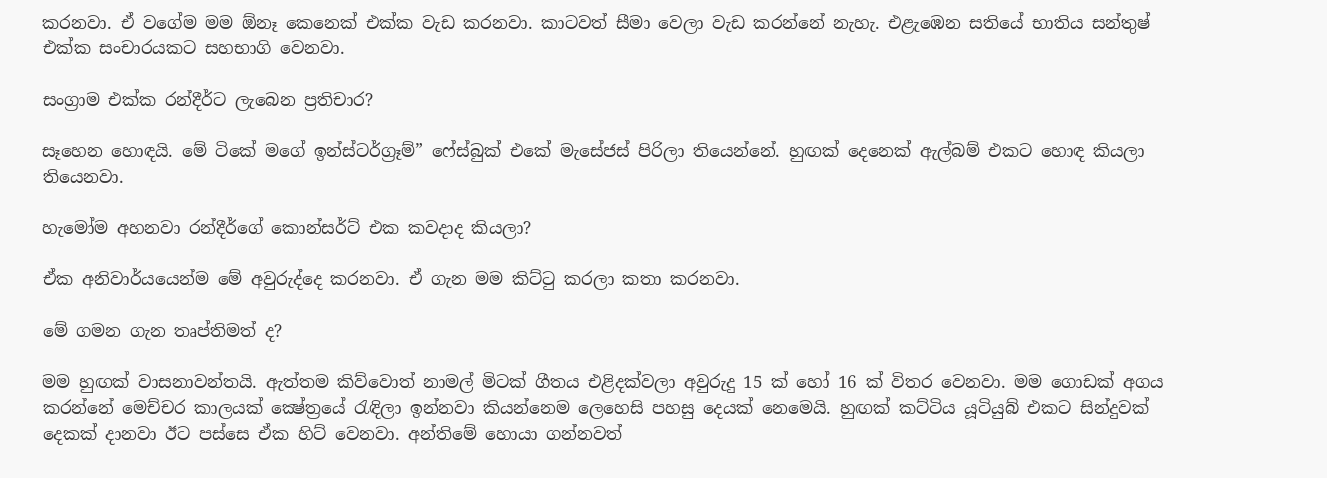කරනවා. ඒ වගේම මම ඕනෑ කෙනෙක් එක්ක වැඩ කරනවා. කාටවත් සීමා වෙලා වැඩ කරන්නේ නැහැ. එළැඹෙන සතියේ භාතිය සන්තුෂ් එක්ක සංචාරයකට සහභාගි වෙනවා.

සංග්‍රාම එක්ක රන්දීර්ට ලැබෙන ප්‍රතිචාර?

සෑහෙන හොඳයි. මේ ටිකේ මගේ ඉන්ස්ටර්ග්‍රෑම්” ෆේස්බුක් එකේ මැසේජස් පිරිලා තියෙන්නේ. හුඟක් දෙනෙක් ඇල්බම් එකට හොඳ කියලා තියෙනවා.

හැමෝම අහනවා රන්දීර්ගේ කොන්සර්ට් එක කවදාද කියලා?

ඒක අනිවාර්යයෙන්ම මේ අවුරුද්දෙ කරනවා. ඒ ගැන මම කිට්ටු කරලා කතා කරනවා.

මේ ගමන ගැන තෘප්තිමත් ද?

මම හුඟක් වාසනාවන්තයි. ඇත්තම කිව්වොත් නාමල් මිටක් ගීතය එළිදක්වලා අවුරුදු 15 ක් හෝ 16 ක් විතර වෙනවා. මම ගොඩක් අගය කරන්නේ මෙච්චර කාලයක් ක්‍ෂේත්‍රයේ රැඳිලා ඉන්නවා කියන්නෙම ලෙහෙසි පහසු දෙයක් නෙමෙයි. හුඟක් කට්ටිය යූටියුබ් එකට සින්දුවක් දෙකක් දානවා ඊට පස්සෙ ඒක හිට් වෙනවා. අන්තිමේ හොයා ගන්නවත්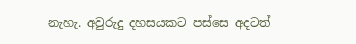නැහැ. අවුරුදු දහසයකට පස්සෙ අදටත්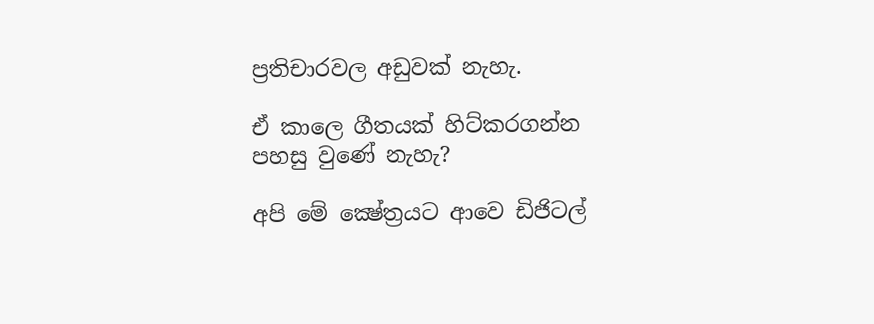ප්‍රතිචාරවල අඩුවක් නැහැ.

ඒ කාලෙ ගීතයක් හිට්කරගන්න පහසු වුණේ නැහැ?

අපි මේ ක්‍ෂේත්‍රයට ආවෙ ඩිජිටල්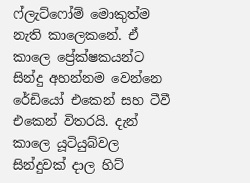ෆ්ලැට්ෆෝම් මොකුත්ම නැති කාලෙකනේ. ඒ කාලෙ ප්‍රේක්ෂකයන්ට සින්දු අහන්නම වෙන්නෙ රේඩියෝ එකෙන් සහ ටීවී එකෙන් විතරයි. දැන් කාලෙ යූටියුබ්වල සින්දුවක් දාල හිට්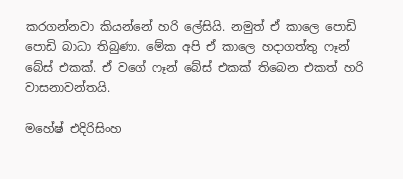කරගන්නවා කියන්නේ හරි ලේසියි. නමුත් ඒ කාලෙ පොඩි පොඩි බාධා තිබුණා. මේක අපි ඒ කාලෙ හදාගත්තු ෆෑන් බේස් එකක්. ඒ වගේ ෆෑන් බේස් එකක් තිබෙන එකත් හරි වාසනාවන්තයි.

මහේෂ් එදිරිසිංහ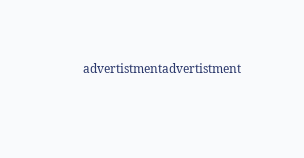advertistmentadvertistment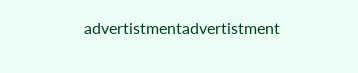advertistmentadvertistment